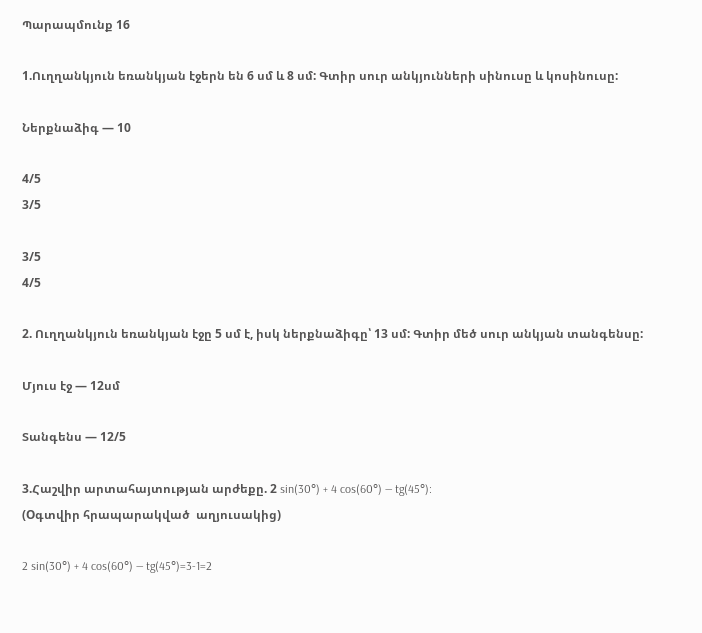Պարապմունք 16

1.Ուղղանկյուն եռանկյան էջերն են 6 սմ և 8 սմ: Գտիր սուր անկյունների սինուսը և կոսինուսը:

Ներքնաձիգ — 10

4/5
3/5

3/5
4/5

2. Ուղղանկյուն եռանկյան էջը 5 սմ է, իսկ ներքնաձիգը՝ 13 սմ: Գտիր մեծ սուր անկյան տանգենսը:

Մյուս էջ — 12սմ

Տանգենս — 12/5

3.Հաշվիր արտահայտության արժեքը. 2 sin(30°) + 4 cos(60°) — tg(45°):
(Оգտվիր հրապարակված  աղյուսակից)

2 sin(30°) + 4 cos(60°) — tg(45°)=3-1=2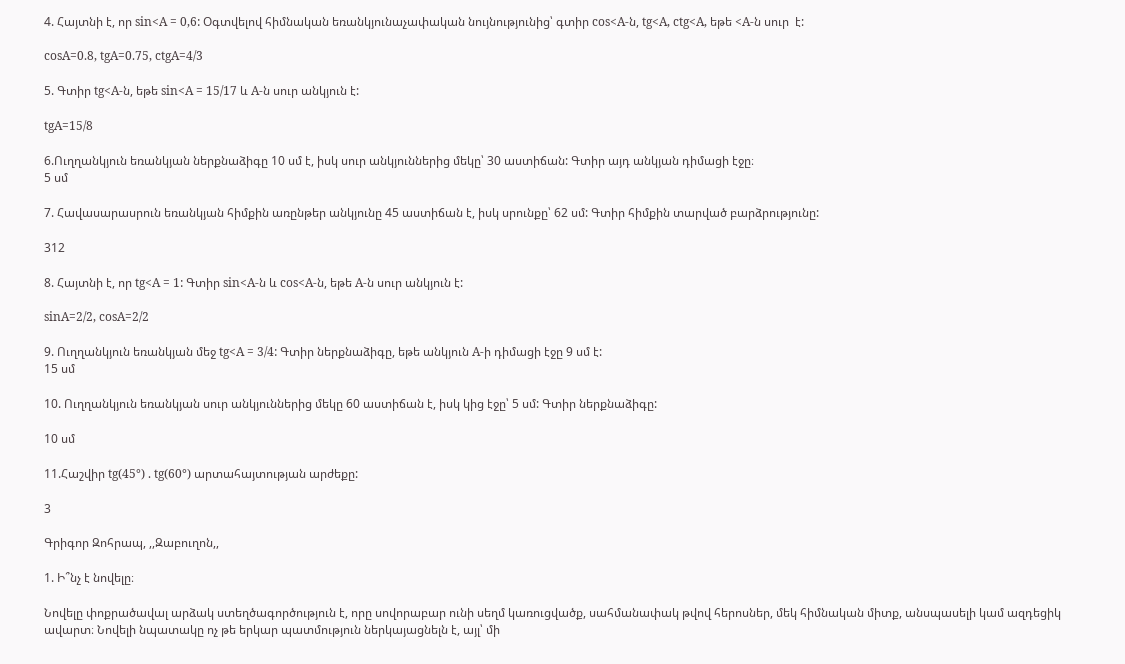4. Հայտնի է, որ sin<A = 0,6: Օգտվելով հիմնական եռանկյունաչափական նույնությունից՝ գտիր cos<A-ն, tg<A, ctg<A, եթե <A-ն սուր  է:

cosA=0.8, tgA=0.75, ctgA=4/3

5. Գտիր tg<A-ն, եթե sin<A = 15/17 և A-ն սուր անկյուն է:

tgA=15/8

6.Ուղղանկյուն եռանկյան ներքնաձիգը 10 սմ է, իսկ սուր անկյուններից մեկը՝ 30 աստիճան: Գտիր այդ անկյան դիմացի էջը։
5 սմ

7. Հավասարասրուն եռանկյան հիմքին առընթեր անկյունը 45 աստիճան է, իսկ սրունքը՝ 62 սմ: Գտիր հիմքին տարված բարձրությունը:

312

8. Հայտնի է, որ tg<A = 1: Գտիր sin<A-ն և cos<A-ն, եթե A-ն սուր անկյուն է:

sinA=2/2, cosA=2/2

9. Ուղղանկյուն եռանկյան մեջ tg<A = 3/4: Գտիր ներքնաձիգը, եթե անկյուն A-ի դիմացի էջը 9 սմ է:
15 սմ

10. Ուղղանկյուն եռանկյան սուր անկյուններից մեկը 60 աստիճան է, իսկ կից էջը՝ 5 սմ: Գտիր ներքնաձիգը:

10 սմ

11.Հաշվիր tg(45°) . tg(60°) արտահայտության արժեքը:

3

Գրիգոր Զոհրապ, ,,Զաբուղոն,,

1. Ի՞նչ է նովելը։

Նովելը փոքրածավալ արձակ ստեղծագործություն է, որը սովորաբար ունի սեղմ կառուցվածք, սահմանափակ թվով հերոսներ, մեկ հիմնական միտք, անսպասելի կամ ազդեցիկ ավարտ։ Նովելի նպատակը ոչ թե երկար պատմություն ներկայացնելն է, այլ՝ մի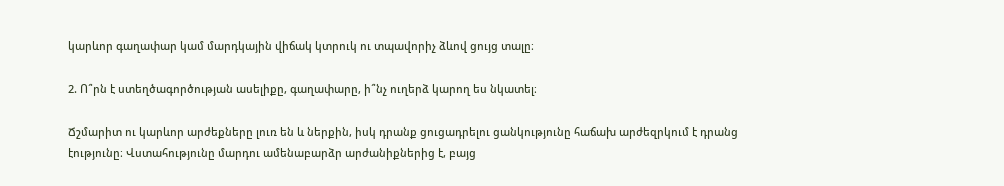կարևոր գաղափար կամ մարդկային վիճակ կտրուկ ու տպավորիչ ձևով ցույց տալը։

2. Ո՞րն է ստեղծագործության ասելիքը, գաղափարը, ի՞նչ ուղերձ կարող ես նկատել։

Ճշմարիտ ու կարևոր արժեքները լուռ են և ներքին, իսկ դրանք ցուցադրելու ցանկությունը հաճախ արժեզրկում է դրանց էությունը։ Վստահությունը մարդու ամենաբարձր արժանիքներից է, բայց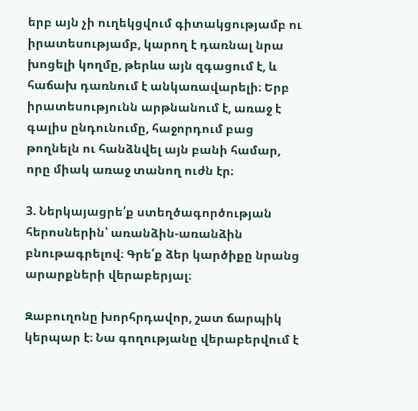երբ այն չի ուղեկցվում գիտակցությամբ ու իրատեսությամբ, կարող է դառնալ նրա խոցելի կողմը, թերևս այն զգացում է, և հաճախ դառնում է անկառավարելի։ Երբ իրատեսությունն արթնանում է, առաջ է գալիս ընդունումը, հաջորդում բաց թողնելն ու հանձնվել այն բանի համար, որը միակ առաջ տանող ուժն էր։

3. Ներկայացրե՛ք ստեղծագործության հերոսներին՝ առանձին-առանձին բնութագրելով։ Գրե՛ք ձեր կարծիքը նրանց արարքների վերաբերյալ։

Զաբուղոնը խորհրդավոր, շատ ճարպիկ կերպար է։ Նա գողությանը վերաբերվում է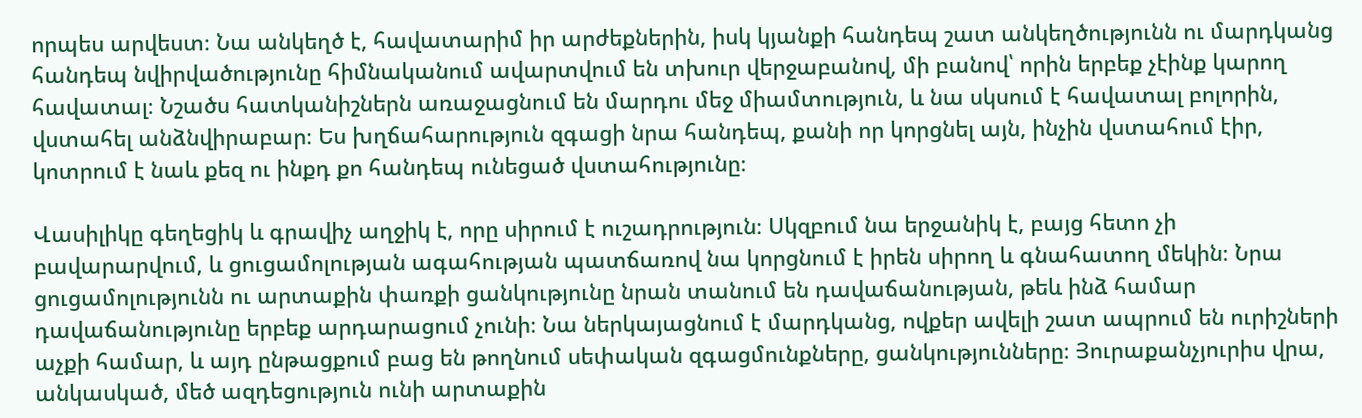որպես արվեստ։ Նա անկեղծ է, հավատարիմ իր արժեքներին, իսկ կյանքի հանդեպ շատ անկեղծությունն ու մարդկանց հանդեպ նվիրվածությունը հիմնականում ավարտվում են տխուր վերջաբանով, մի բանով՝ որին երբեք չէինք կարող հավատալ։ Նշածս հատկանիշներն առաջացնում են մարդու մեջ միամտություն, և նա սկսում է հավատալ բոլորին, վստահել անձնվիրաբար։ Ես խղճահարություն զգացի նրա հանդեպ, քանի որ կորցնել այն, ինչին վստահում էիր, կոտրում է նաև քեզ ու ինքդ քո հանդեպ ունեցած վստահությունը։

Վասիլիկը գեղեցիկ և գրավիչ աղջիկ է, որը սիրում է ուշադրություն։ Սկզբում նա երջանիկ է, բայց հետո չի բավարարվում, և ցուցամոլության ագահության պատճառով նա կորցնում է իրեն սիրող և գնահատող մեկին։ Նրա ցուցամոլությունն ու արտաքին փառքի ցանկությունը նրան տանում են դավաճանության, թեև ինձ համար դավաճանությունը երբեք արդարացում չունի։ Նա ներկայացնում է մարդկանց, ովքեր ավելի շատ ապրում են ուրիշների աչքի համար, և այդ ընթացքում բաց են թողնում սեփական զգացմունքները, ցանկությունները։ Յուրաքանչյուրիս վրա, անկասկած, մեծ ազդեցություն ունի արտաքին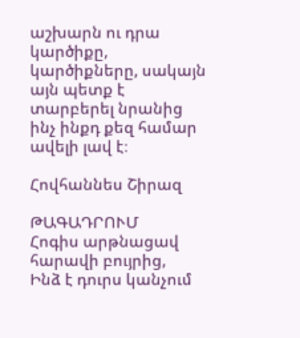աշխարն ու դրա կարծիքը, կարծիքները, սակայն այն պետք է տարբերել նրանից ինչ ինքդ քեզ համար ավելի լավ է։

Հովհաննես Շիրազ

ԹԱԳԱԴՐՈՒՄ
Հոգիս արթնացավ հարավի բույրից,
Ինձ է դուրս կանչում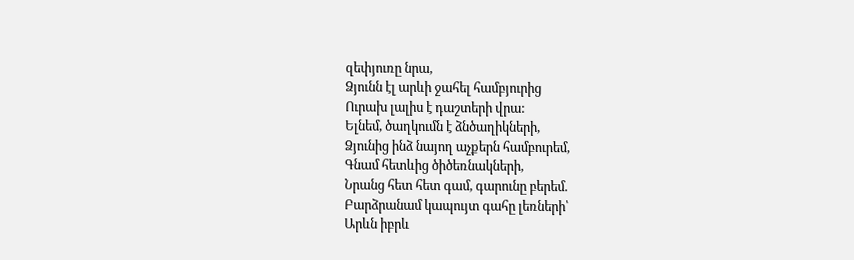զեփյուռը նրա,
Ձյունն էլ արևի ջահել համբյուրից
Ուրախ լալիս է դաշտերի վրա:
Ելնեմ, ծաղկումն է ձնծաղիկների,
Ձյունից ինձ նայող աչքերն համբուրեմ,
Գնամ հետևից ծիծեռնակների,
Նրանց հետ հետ գամ, գարունը բերեմ.
Բարձրանամ կապույտ գահը լեռների՝
Արևն իբրև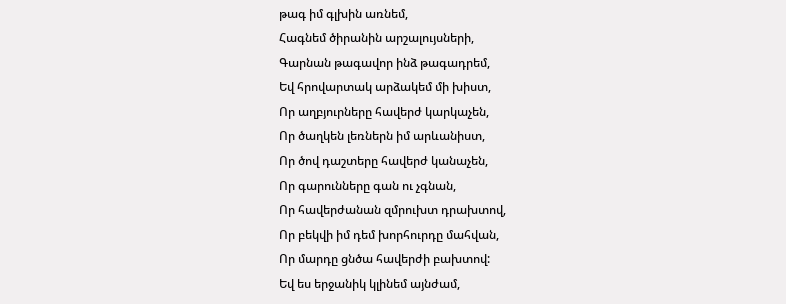թագ իմ գլխին առնեմ,
Հագնեմ ծիրանին արշալույսների,
Գարնան թագավոր ինձ թագադրեմ,
Եվ հրովարտակ արձակեմ մի խիստ,
Որ աղբյուրները հավերժ կարկաչեն,
Որ ծաղկեն լեռներն իմ արևանիստ,
Որ ծով դաշտերը հավերժ կանաչեն,
Որ գարունները գան ու չգնան,
Որ հավերժանան զմրուխտ դրախտով,
Որ բեկվի իմ դեմ խորհուրդը մահվան,
Որ մարդը ցնծա հավերժի բախտով:
Եվ ես երջանիկ կլինեմ այնժամ,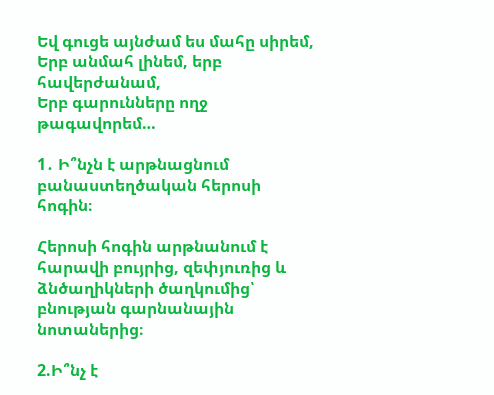Եվ գուցե այնժամ ես մահը սիրեմ,
Երբ անմահ լինեմ, երբ հավերժանամ,
Երբ գարունները ողջ թագավորեմ…

1․ Ի՞նչն է արթնացնում բանաստեղծական հերոսի հոգին։

Հերոսի հոգին արթնանում է հարավի բույրից, զեփյուռից և ձնծաղիկների ծաղկումից՝ բնության գարնանային նոտաներից։

2.Ի՞նչ է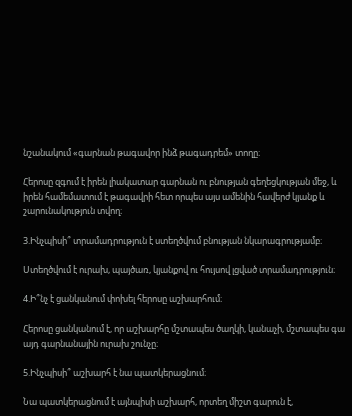նշանակում «գարնան թագավոր ինձ թագադրեմ» տողը։

Հերոսը զգում է իրեն լիակատար գարնան ու բնության գեղեցկության մեջ, և իրեն համեմատում է թագավրի հետ որպես այս ամենին հավերժ կյանք և շարունակություն տվող։

3.Ինչպիսի՞ տրամադրություն է ստեղծվում բնության նկարագրությամբ։

Ստեղծվում է ուրախ, պայծառ, կյանքով ու հույսով լցված տրամադրություն։

4.Ի՞նչ է ցանկանում փոխել հերոսը աշխարհում։

Հերոսը ցանկանում է, որ աշխարհը մշտապես ծաղկի, կանաչի, մշտապես գա այդ գարնանային ուրախ շունչը։

5.Ինչպիսի՞ աշխարհ է նա պատկերացնում։

Նա պատկերացնում է այնպիսի աշխարհ, որտեղ միշտ գարուն է,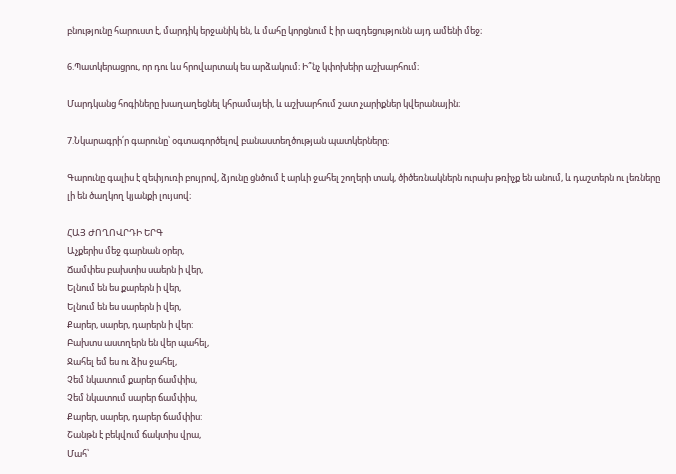բնությունը հարուստ է, մարդիկ երջանիկ են, և մահը կորցնում է իր ազդեցությունն այդ ամենի մեջ։

6.Պատկերացրու, որ դու ևս հրովարտակ ես արձակում։ Ի՞նչ կփոխեիր աշխարհում։

Մարդկանց հոգիները խաղաղեցնել կհրամայեի, և աշխարհում շատ չարիքներ կվերանային։

7.Նկարագրի՛ր գարունը՝ օգտագործելով բանաստեղծության պատկերները։

Գարունը գալիս է զեփյուռի բույրով, ձյունը ցնծում է արևի ջահել շողերի տակ, ծիծեռնակներն ուրախ թռիչք են անում, և դաշտերն ու լեռները լի են ծաղկող կյանքի լույսով։

ՀԱՅ ԺՈՂՈՎՐԴԻ ԵՐԳ
Աչքերիս մեջ գարնան օրեր,
Ճամփես բախտիս սաերն ի վեր,
Ելնում են ես քարերն ի վեր,
Ելնում են ես սարերն ի վեր,
Քարեր, սարեր, դարերն ի վեր:
Բախտս աստղերն են վեր պահել,
Ջահել եմ ես ու ձիս ջահել,
Չեմ նկատում քարեր ճամփիս,
Չեմ նկատում սարեր ճամփիս,
Քարեր, սարեր, դարեր ճամփիս:
Շանթն է բեկվում ճակտիս վրա,
Մահ՝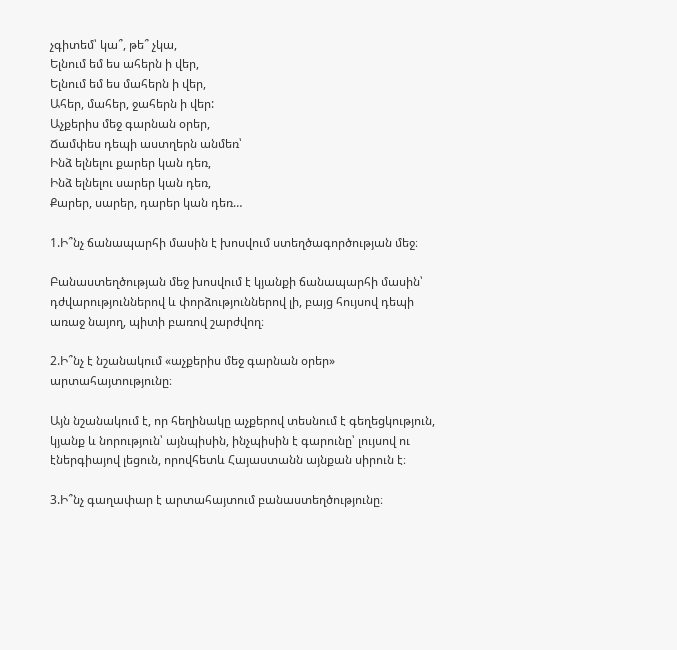չգիտեմ՝ կա՞, թե՞ չկա,
Ելնում եմ ես ահերն ի վեր,
Ելնում եմ ես մահերն ի վեր,
Ահեր, մահեր, ջահերն ի վեր:
Աչքերիս մեջ գարնան օրեր,
Ճամփես դեպի աստղերն անմեռ՝
Ինձ ելնելու քարեր կան դեռ,
Ինձ ելնելու սարեր կան դեռ,
Քարեր, սարեր, դարեր կան դեռ…

1.Ի՞նչ ճանապարհի մասին է խոսվում ստեղծագործության մեջ։

Բանաստեղծության մեջ խոսվում է կյանքի ճանապարհի մասին՝ դժվարություններով և փորձություններով լի, բայց հույսով դեպի առաջ նայող, պիտի բառով շարժվող։

2.Ի՞նչ է նշանակում «աչքերիս մեջ գարնան օրեր» արտահայտությունը։

Այն նշանակում է, որ հեղինակը աչքերով տեսնում է գեղեցկություն, կյանք և նորություն՝ այնպիսին, ինչպիսին է գարունը՝ լույսով ու էներգիայով լեցուն, որովհետև Հայաստանն այնքան սիրուն է։

3.Ի՞նչ գաղափար է արտահայտում բանաստեղծությունը։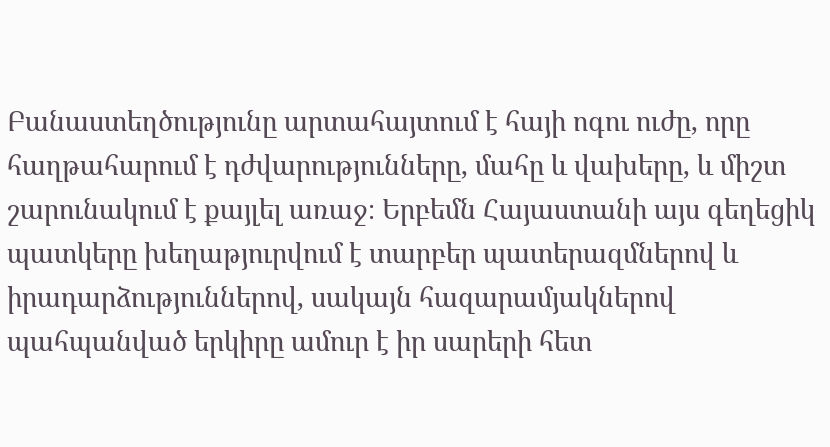Բանաստեղծությունը արտահայտում է հայի ոգու ուժը, որը հաղթահարում է դժվարությունները, մահը և վախերը, և միշտ շարունակում է քայլել առաջ։ Երբեմն Հայաստանի այս գեղեցիկ պատկերը խեղաթյուրվում է տարբեր պատերազմներով և իրադարձություններով, սակայն հազարամյակներով պահպանված երկիրը ամուր է իր սարերի հետ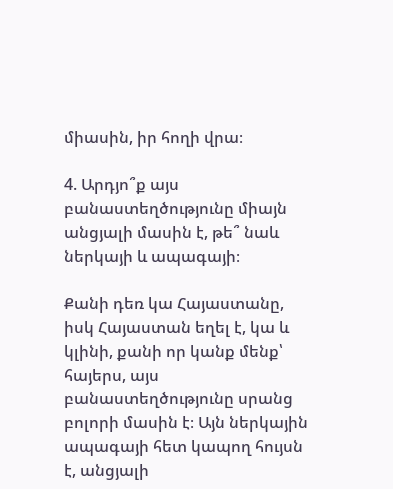միասին, իր հողի վրա։

4. Արդյո՞ք այս բանաստեղծությունը միայն անցյալի մասին է, թե՞ նաև ներկայի և ապագայի։

Քանի դեռ կա Հայաստանը, իսկ Հայաստան եղել է, կա և կլինի, քանի որ կանք մենք՝ հայերս, այս բանաստեղծությունը սրանց բոլորի մասին է։ Այն ներկային ապագայի հետ կապող հույսն է, անցյալի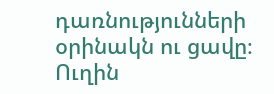դառնությունների օրինակն ու ցավը։ Ուղին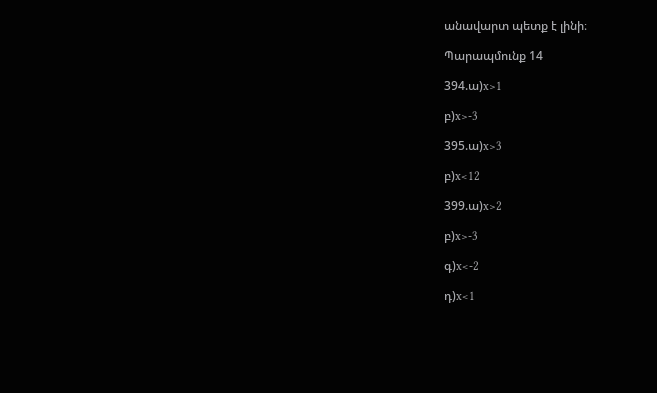անավարտ պետք է լինի։

Պարապմունք 14

394.ա)x>1

բ)x>-3

395.ա)x>3

բ)x<12

399.ա)x>2

բ)x>-3

գ)x<-2

դ)x<1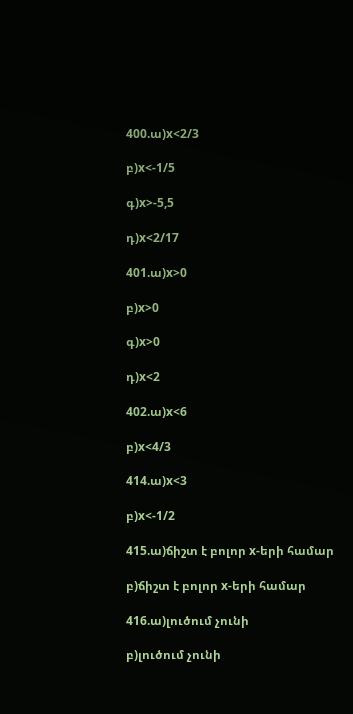400.ա)x<2/3

բ)x<-1/5

գ)x>-5,5

դ)x<2/17

401.ա)x>0

բ)x>0

գ)x>0

դ)x<2

402.ա)x<6

բ)x<4/3

414.ա)x<3

բ)x<-1/2

415.ա)ճիշտ է բոլոր x-երի համար

բ)ճիշտ է բոլոր x-երի համար

416.ա)լուծում չունի

բ)լուծում չունի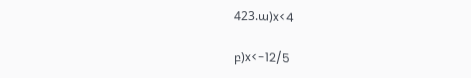423.ա)x<4

բ)x<-12/5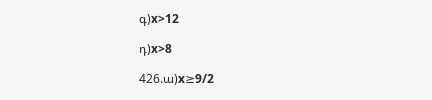գ)x>12

դ)x>8

426.ա)x≥9/2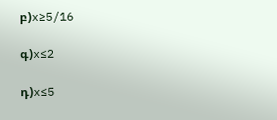բ)x≥5/16

գ)x≤2

դ)x≤5